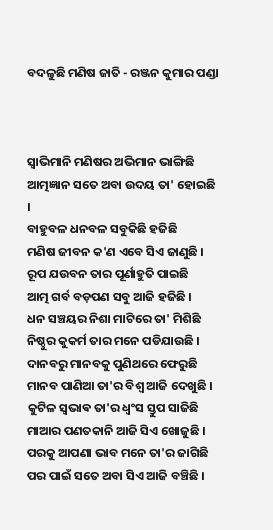ବଦଳୁଛି ମଣିଷ ଜାତି - ରଞ୍ଜନ କୁମାର ପଣ୍ଡା



ସ୍ୱାଭିମାନି ମଣିଷର ଅଭିମାନ ଭାଙ୍ଗିଛି
ଆତ୍ମଜ୍ଞାନ ସତେ ଅବା ଉଦୟ ତା' ହୋଇଛି ।
ବାହୁବଳ ଧନବଳ ସବୁକିଛି ହଜିଛି
ମଣିଷ ଜୀବନ କ'ଣ ଏବେ ସିଏ ଜାଣୁଛି ।
ରୂପ ଯଉବନ ତାର ପୂର୍ଣାହୁତି ପାଇଛି
ଆତ୍ମ ଗର୍ବ ବଡ଼ପଣ ସବୁ ଆଜି ହଜିଛି ।
ଧନ ସଞ୍ଚୟର ନିଶା ମାଟିରେ ତା' ମିଶିଛି
ନିଷ୍ଠୁର କୁକର୍ମ ତାର ମନେ ପଡିଯାଉଛି ।
ଦାନବରୁ ମାନବକୁ ପୁଣିଥରେ ଫେରୁଛି
ମାନବ ପାଣିଆ ତା'ର ବିଶ୍ୱ ଆଜି ଦେଖୁଛି ।
କୁଟିଳ ସ୍ଵଭାଵ ତା'ର ଧ୍ୱଂସ ସ୍ତୁପ ସାଜିଛି
ମାଆର ପଣତକାନି ଆଜି ସିଏ ଖୋଜୁଛି ।
ପରକୁ ଆପଣା ଭାବ ମନେ ତା'ର ଜାଗିଛି
ପର ପାଇଁ ସତେ ଅବା ସିଏ ଆଜି ବଞ୍ଚିଛି ।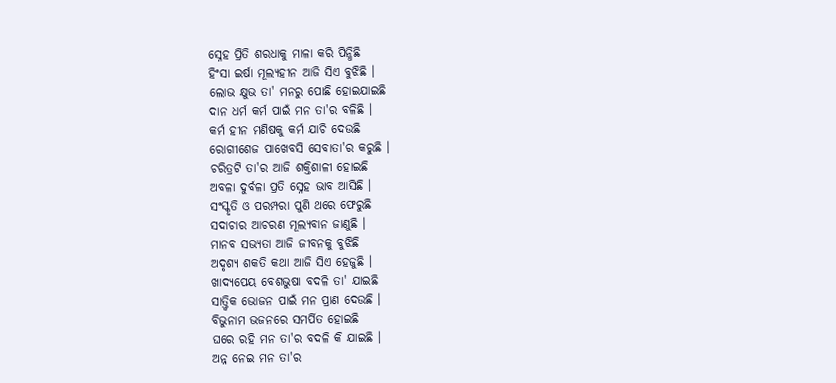ସ୍ନେହ ପ୍ରିତି ଶରଧାକୁ ମାଳା କରି ପିନ୍ଧିଛି
ହିଂସା ଇର୍ଷା ମୂଲ୍ୟହୀନ ଆଜି ସିଏ ବୁଝିଛି ।
ଲୋଭ କ୍ଷୁଭ ତା' ମନରୁ ପୋଛି ହୋଇଯାଇଛି
ଦାନ ଧର୍ମ କର୍ମ ପାଇଁ ମନ ତା'ର ବଳିଛି ।
କର୍ମ ହୀନ ମଣିଷକୁ କର୍ମ ଯାଚି ଦେଉଛି
ରୋଗୀଶେଜ ପାଖେବସି ସେବାତା'ର କରୁଛି ।
ଚରିତ୍ରଟି ତା'ର ଆଜି ଶକ୍ତିଶାଳୀ ହୋଇଛି
ଅବଳା ଦୁର୍ବଳା ପ୍ରତି ସ୍ନେହ ଭାବ ଆସିଛି ।
ସଂସ୍କୃତି ଓ ପରମ୍ପରା ପୁଣି ଥରେ ଫେରୁଛି
ସଦାଚାର ଆଚରଣ ମୂଲ୍ୟବାନ ଜାଣୁଛି ।
ମାନବ ସଭ୍ୟତା ଆଜି ଜୀବନକୁ ବୁଝିଛି
ଅଦୃଶ୍ୟ ଶକତି କଥା ଆଜି ସିଏ ହେଜୁଛି ।
ଖାଦ୍ୟପେୟ ବେଶଭୁଷା ବଦଳି ତା' ଯାଇଛି
ସାତ୍ତ୍ଵିକ ଭୋଜନ ପାଇଁ ମନ ପ୍ରାଣ ଦେଉଛି ।
ବିଭୁନାମ ଭଜନରେ ସମର୍ପିତ ହୋଇଛି
ଘରେ ରହି ମନ ତା'ର ବଦଳି କି ଯାଇଛି ।
ଅନ୍ନ ନେଇ ମନ ତା'ର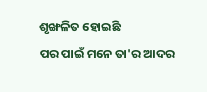ଶୃଙ୍ଖଳିତ ହୋଇଛି
ପର ପାଇଁ ମନେ ତା'ର ଆଦର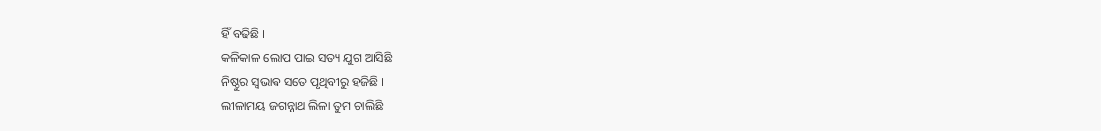ହିଁ ବଢିଛି ।
କଳିକାଳ ଲୋପ ପାଇ ସତ୍ୟ ଯୁଗ ଆସିଛି
ନିଷ୍ଠୁର ସ୍ଵଭାଵ ସତେ ପୃଥିବୀରୁ ହଜିଛି ।
ଲୀଳାମୟ ଜଗନ୍ନାଥ ଲିଳା ତୁମ ଚାଲିଛି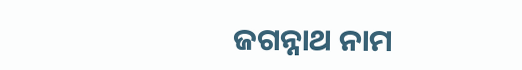ଜଗନ୍ନାଥ ନାମ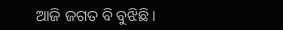ଆଜି ଜଗତ ବି ବୁଝିଛି ।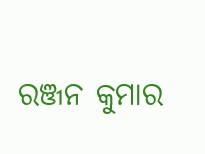ରଞ୍ଜନ କୁମାର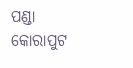ପଣ୍ଡା
କୋରାପୁଟ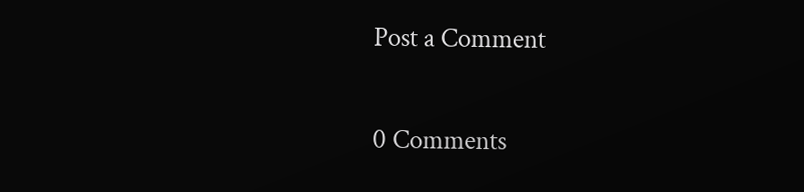Post a Comment

0 Comments